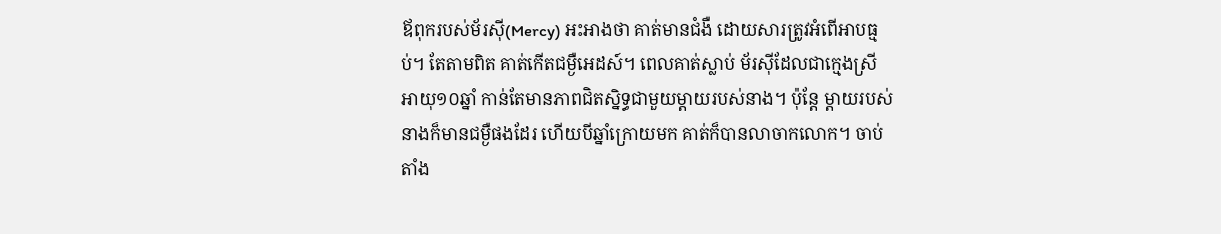ឪពុករបស់ម័រស៊ី(Mercy) អះអាងថា គាត់មានជំងឺ ដោយសារត្រូវអំពើអាបធ្មប់។ តែតាមពិត គាត់កើតជម្ងឺអេដស៍។ ពេលគាត់ស្លាប់ ម័រស៊ីដែលជាក្មេងស្រីអាយុ១០ឆ្នាំ កាន់តែមានភាពជិតស្និទ្ធជាមួយម្តាយរបស់នាង។ ប៉ុន្តែ ម្តាយរបស់នាងក៏មានជម្ងឺផងដែរ ហើយបីឆ្នាំក្រោយមក គាត់ក៏បានលាចាកលោក។ ចាប់តាំង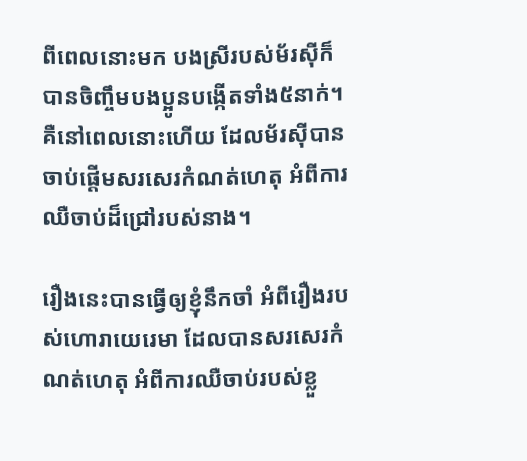ពីពេលនោះមក បងស្រីរបស់ម័រស៊ីក៏បានចិញ្ចឹមបងប្អូនបង្កើតទាំង៥នាក់។ គឺនៅពេលនោះហើយ ដែលម័រស៊ីបានចាប់ផ្តើមសរសេរកំណត់ហេតុ អំពីការឈឺចាប់ដ៏ជ្រៅរបស់នាង។

រឿងនេះបានធ្វើឲ្យខ្ញុំនឹកចាំ អំពីរឿងរបស់ហោរាយេរេមា ដែលបានសរសេរកំណត់ហេតុ អំពីការឈឺចាប់របស់ខ្លួ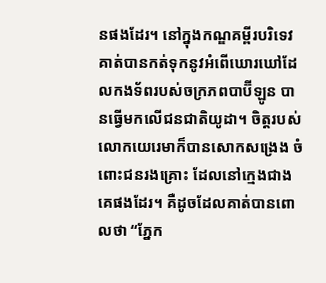នផងដែរ។ នៅក្នុងកណ្ឌគម្ពីរបរិទេវ គាត់បានកត់ទុកនូវអំពើឃោរឃៅដែលកងទ័ពរបស់ចក្រភពបាប៊ីឡូន បានធ្វើមកលើជនជាតិយូដា។ ចិត្តរបស់លោកយេរេមាក៏បានសោកសង្រេង ចំពោះជនរងគ្រោះ ដែលនៅក្មេងជាងគេផងដែរ។ គឺដូចដែលគាត់បានពោលថា “ភ្នែក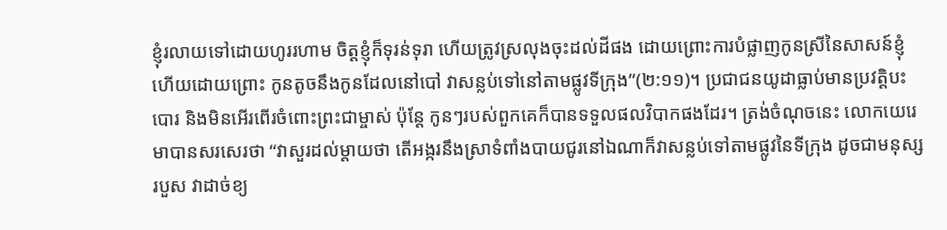ខ្ញុំរលាយទៅដោយហូររហាម ចិត្តខ្ញុំក៏ទុរន់ទុរា ហើយត្រូវស្រលុងចុះដល់ដីផង ដោយព្រោះការបំផ្លាញកូនស្រីនៃសាសន៍ខ្ញុំ ហើយដោយព្រោះ កូនតូចនឹងកូនដែលនៅបៅ វាសន្លប់ទៅនៅតាមផ្លូវទីក្រុង”(២:១១)។ ប្រជាជនយូដាធ្លាប់មានប្រវត្តិបះបោរ និងមិនអើរពើរចំពោះព្រះជាម្ចាស់ ប៉ុន្តែ កូនៗរបស់ពួកគេក៏បានទទួលផលវិបាកផងដែរ។ ត្រង់ចំណុចនេះ លោកយេរេមាបានសរសេរថា “វាសួរដល់ម្តាយថា តើអង្ករនឹងស្រាទំពាំងបាយជូរនៅឯណាក៏វាសន្លប់ទៅតាមផ្លូវនៃទីក្រុង ដូចជាមនុស្សរបួស វាដាច់ខ្យ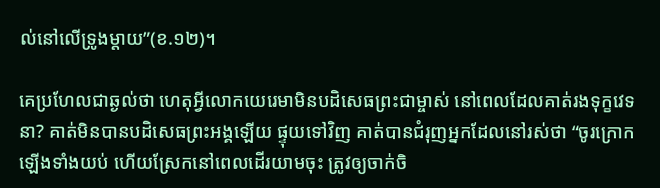ល់នៅលើទ្រូងម្តាយ”(ខ.១២)។

គេប្រហែលជាឆ្ងល់ថា ហេតុអ្វីលោកយេរេមាមិនបដិសេធព្រះជាម្ចាស់ នៅពេលដែលគាត់រងទុក្ខវេទនា? គាត់មិនបានបដិសេធព្រះអង្គឡើយ ផ្ទុយទៅវិញ គាត់បានជំរុញអ្នកដែលនៅរស់ថា “ចូរក្រោកឡើងទាំងយប់ ហើយស្រែកនៅពេលដើរយាមចុះ ត្រូវឲ្យចាក់ចិ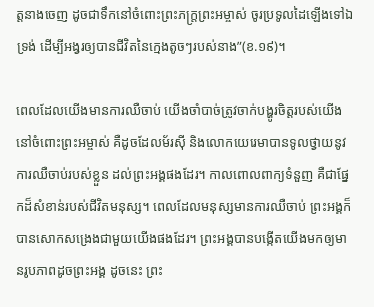ត្តនាងចេញ ដូចជាទឹកនៅចំពោះព្រះភក្ត្រព្រះអម្ចាស់ ចូរប្រទូលដៃឡើងទៅឯទ្រង់ ដើម្បីអង្វរឲ្យបានជីវិតនៃក្មេងតូចៗរបស់នាង”(ខ.១៩)។

ពេលដែលយើងមានការឈឺចាប់ យើងចាំបាច់ត្រូវចាក់បង្ហូរចិត្តរបស់យើង នៅចំពោះព្រះអម្ចាស់ គឺដូចដែលម័រស៊ី និងលោកយេរេមាបានទូលថ្វាយនូវការឈឺចាប់របស់ខ្លួន ដល់ព្រះអង្គផងដែរ។ កាលពោលពាក្យទំនួញ គឺជាផ្នែកដ៏សំខាន់របស់ជីវិតមនុស្ស។ ពេលដែលមនុស្សមានការឈឺចាប់ ព្រះអង្គក៏បានសោកសង្រេងជាមួយយើងផងដែរ។ ព្រះអង្គបានបង្កើតយើងមកឲ្យមានរូបភាពដូចព្រះអង្គ ដូចនេះ ព្រះ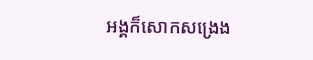អង្គក៏សោកសង្រេង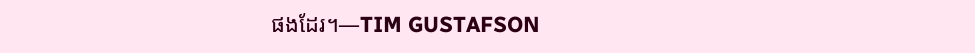ផងដែរ។—TIM GUSTAFSON